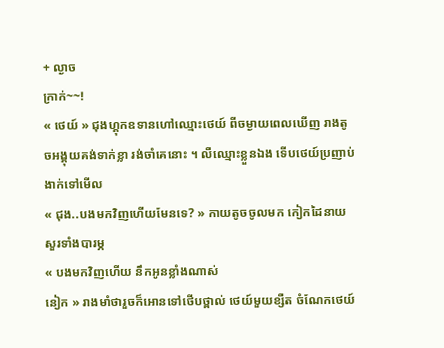+ ល្ងាច
ក្រាក់~~!
« ថេយ៍ » ជុងហ្គុកឧទានហៅឈ្មោះថេយ៍ ពីចម្ងាយពេលឃើញ រាងតូចអង្គុយគង់ទាក់ខ្លា រង់ចាំគេនោះ ។ លឺឈ្មោះខ្លួនឯង ទើបថេយ៍ប្រញាប់ងាក់ទៅមើល
« ជុង..បងមកវិញហើយមែនទេ? » កាយតូចចូលមក កៀកដៃនាយសួរទាំងបារម្ភ
« បងមកវិញហើយ នឹកអូនខ្លាំងណាស់
នៀក » រាងមាំថារួចក៏អោនទៅថើបថ្ពាល់ ថេយ៍មួយខ្សឺត ចំណែកថេយ៍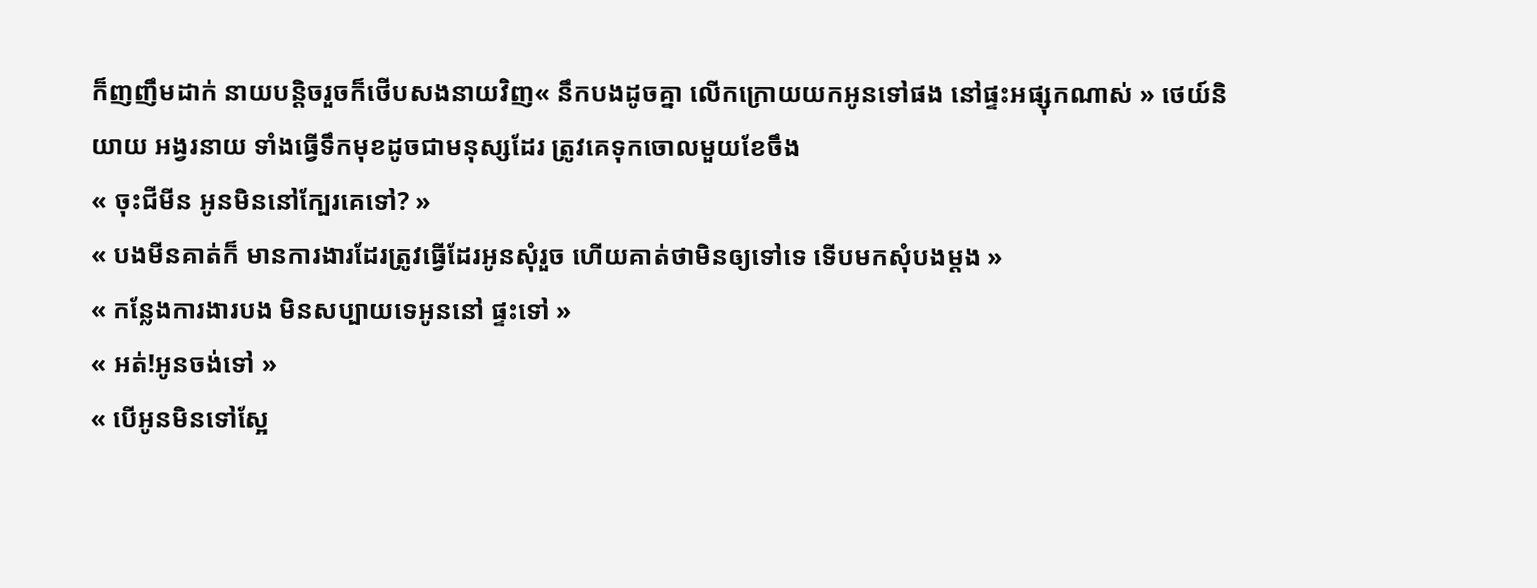ក៏ញញឹមដាក់ នាយបន្តិចរួចក៏ថើបសងនាយវិញ« នឹកបងដូចគ្នា លើកក្រោយយកអូនទៅផង នៅផ្ទះអផ្សុកណាស់ » ថេយ៍និយាយ អង្វរនាយ ទាំងធ្វើទឹកមុខដូចជាមនុស្សដែរ ត្រូវគេទុកចោលមួយខែចឹង
« ចុះជីមីន អូនមិននៅក្បែរគេទៅ? »
« បងមីនគាត់ក៏ មានការងារដែរត្រូវធ្វើដែរអូនសុំរួច ហើយគាត់ថាមិនឲ្យទៅទេ ទើបមកសុំបងម្តង »
« កន្លែងការងារបង មិនសប្បាយទេអូននៅ ផ្ទះទៅ »
« អត់!អូនចង់ទៅ »
« បើអូនមិនទៅស្អែ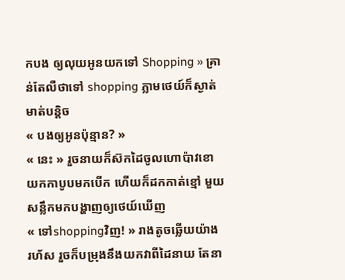កបង ឲ្យលុយអូនយកទៅ Shopping » គ្រាន់តែលឺថាទៅ shopping ភ្លាមថេយ៍ក៏ស្ងាត់មាត់បន្តិច
« បងឲ្យអូនប៉ុន្មាន? »
« នេះ » រួចនាយក៏ស៊កដៃចូលហោប៉ាវខោ យកកាបូបមកបើក ហើយក៏ដកកាត់ខ្មៅ មួយសន្លឹកមកបង្ហាញឲ្យថេយ៍ឃើញ
« ទៅshoppingវិញ! » រាងតូចឆ្លើយយ៉ាង រហ័ស រួចក៏បម្រុងនឹងយកវាពីដៃនាយ តែនា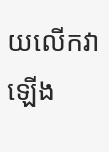យលើកវាឡើង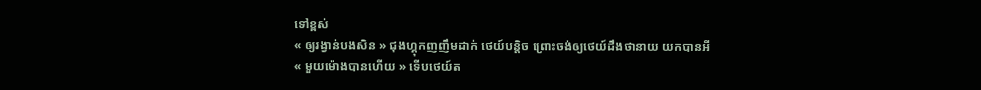ទៅខ្ពស់
« ឲ្យរង្វាន់បងសិន » ជុងហ្គុកញញឹមដាក់ ថេយ៍បន្តិច ព្រោះចង់ឲ្យថេយ៍ដឹងថានាយ យកបានអី
« មួយម៉ោងបានហើយ » ទើបថេយ៍ត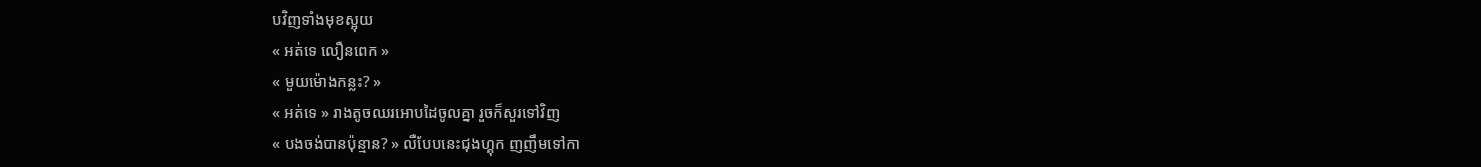បវិញទាំងមុខស្អុយ
« អត់ទេ លឿនពេក »
« មួយម៉ោងកន្លះ? »
« អត់ទេ » រាងតូចឈរអោបដៃចូលគ្នា រួចក៏សួរទៅវិញ
« បងចង់បានប៉ុន្មាន? » លឺបែបនេះជុងហ្គុក ញញឹមទៅកា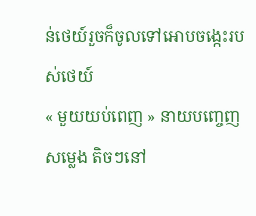ន់ថេយ៍រួចក៏ចូលទៅអោបចង្កេះរបស់ថេយ៍
« មួយយប់ពេញ » នាយបញ្ចេញសម្លេង តិចៗនៅ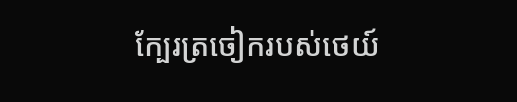ក្បែរត្រចៀករបស់ថេយ៍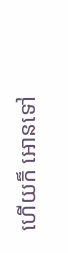ហើយក៏ អោនទៅ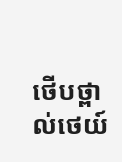ថើបថ្ពាល់ថេយ៍